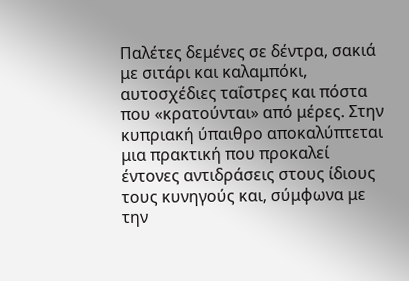Παλέτες δεμένες σε δέντρα, σακιά με σιτάρι και καλαμπόκι, αυτοσχέδιες ταΐστρες και πόστα που «κρατούνται» από μέρες. Στην κυπριακή ύπαιθρο αποκαλύπτεται μια πρακτική που προκαλεί έντονες αντιδράσεις στους ίδιους τους κυνηγούς και, σύμφωνα με την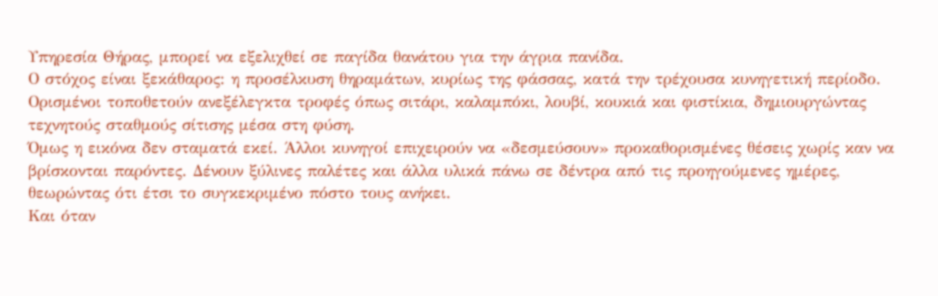Υπηρεσία Θήρας, μπορεί να εξελιχθεί σε παγίδα θανάτου για την άγρια πανίδα.
Ο στόχος είναι ξεκάθαρος: η προσέλκυση θηραμάτων, κυρίως της φάσσας, κατά την τρέχουσα κυνηγετική περίοδο. Ορισμένοι τοποθετούν ανεξέλεγκτα τροφές όπως σιτάρι, καλαμπόκι, λουβί, κουκιά και φιστίκια, δημιουργώντας τεχνητούς σταθμούς σίτισης μέσα στη φύση.
Όμως η εικόνα δεν σταματά εκεί. Άλλοι κυνηγοί επιχειρούν να «δεσμεύσουν» προκαθορισμένες θέσεις χωρίς καν να βρίσκονται παρόντες. Δένουν ξύλινες παλέτες και άλλα υλικά πάνω σε δέντρα από τις προηγούμενες ημέρες, θεωρώντας ότι έτσι το συγκεκριμένο πόστο τους ανήκει.
Και όταν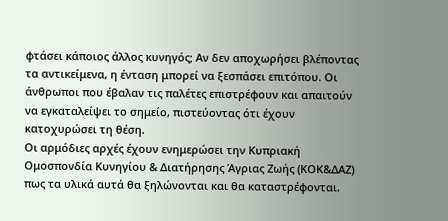φτάσει κάποιος άλλος κυνηγός; Αν δεν αποχωρήσει βλέποντας τα αντικείμενα, η ένταση μπορεί να ξεσπάσει επιτόπου. Οι άνθρωποι που έβαλαν τις παλέτες επιστρέφουν και απαιτούν να εγκαταλείψει το σημείο, πιστεύοντας ότι έχουν κατοχυρώσει τη θέση.
Οι αρμόδιες αρχές έχουν ενημερώσει την Κυπριακή Ομοσπονδία Κυνηγίου & Διατήρησης Άγριας Ζωής (ΚΟΚ&ΔΑΖ) πως τα υλικά αυτά θα ξηλώνονται και θα καταστρέφονται.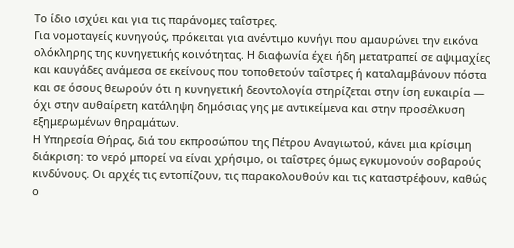Το ίδιο ισχύει και για τις παράνομες ταΐστρες.
Για νομοταγείς κυνηγούς, πρόκειται για ανέντιμο κυνήγι που αμαυρώνει την εικόνα ολόκληρης της κυνηγετικής κοινότητας. Η διαφωνία έχει ήδη μετατραπεί σε αψιμαχίες και καυγάδες ανάμεσα σε εκείνους που τοποθετούν ταΐστρες ή καταλαμβάνουν πόστα και σε όσους θεωρούν ότι η κυνηγετική δεοντολογία στηρίζεται στην ίση ευκαιρία — όχι στην αυθαίρετη κατάληψη δημόσιας γης με αντικείμενα και στην προσέλκυση εξημερωμένων θηραμάτων.
Η Υπηρεσία Θήρας, διά του εκπροσώπου της Πέτρου Αναγιωτού, κάνει μια κρίσιμη διάκριση: το νερό μπορεί να είναι χρήσιμο, οι ταΐστρες όμως εγκυμονούν σοβαρούς κινδύνους. Οι αρχές τις εντοπίζουν, τις παρακολουθούν και τις καταστρέφουν, καθώς ο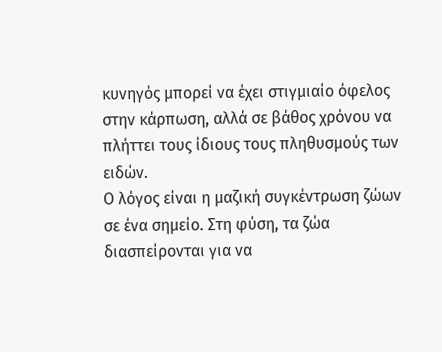κυνηγός μπορεί να έχει στιγμιαίο όφελος στην κάρπωση, αλλά σε βάθος χρόνου να πλήττει τους ίδιους τους πληθυσμούς των ειδών.
Ο λόγος είναι η μαζική συγκέντρωση ζώων σε ένα σημείο. Στη φύση, τα ζώα διασπείρονται για να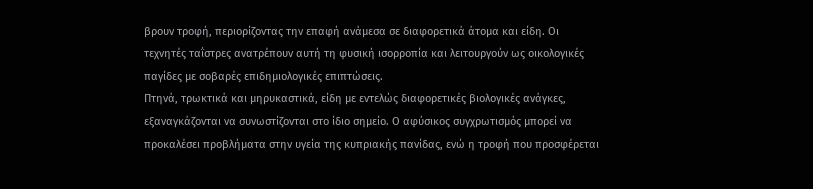βρουν τροφή, περιορίζοντας την επαφή ανάμεσα σε διαφορετικά άτομα και είδη. Οι τεχνητές ταΐστρες ανατρέπουν αυτή τη φυσική ισορροπία και λειτουργούν ως οικολογικές παγίδες με σοβαρές επιδημιολογικές επιπτώσεις.
Πτηνά, τρωκτικά και μηρυκαστικά, είδη με εντελώς διαφορετικές βιολογικές ανάγκες, εξαναγκάζονται να συνωστίζονται στο ίδιο σημείο. Ο αφύσικος συγχρωτισμός μπορεί να προκαλέσει προβλήματα στην υγεία της κυπριακής πανίδας, ενώ η τροφή που προσφέρεται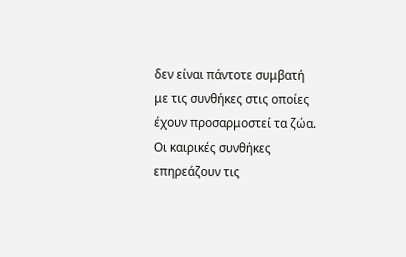δεν είναι πάντοτε συμβατή με τις συνθήκες στις οποίες έχουν προσαρμοστεί τα ζώα.
Οι καιρικές συνθήκες επηρεάζουν τις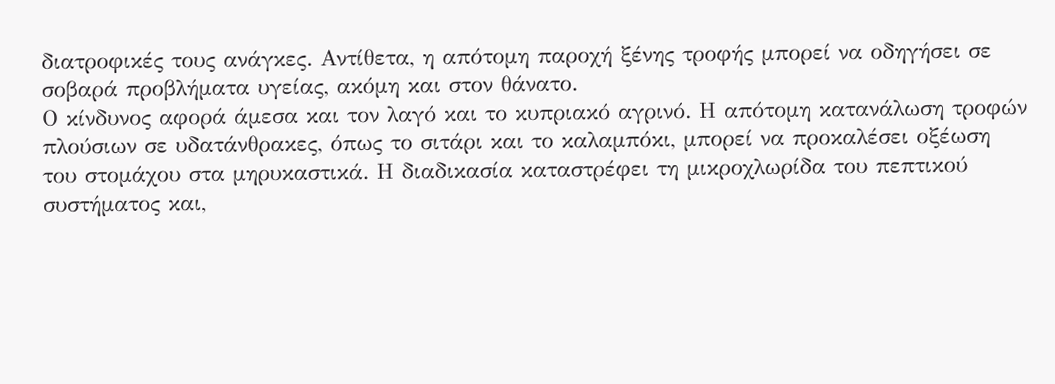διατροφικές τους ανάγκες. Αντίθετα, η απότομη παροχή ξένης τροφής μπορεί να οδηγήσει σε σοβαρά προβλήματα υγείας, ακόμη και στον θάνατο.
Ο κίνδυνος αφορά άμεσα και τον λαγό και το κυπριακό αγρινό. Η απότομη κατανάλωση τροφών πλούσιων σε υδατάνθρακες, όπως το σιτάρι και το καλαμπόκι, μπορεί να προκαλέσει οξέωση του στομάχου στα μηρυκαστικά. Η διαδικασία καταστρέφει τη μικροχλωρίδα του πεπτικού συστήματος και,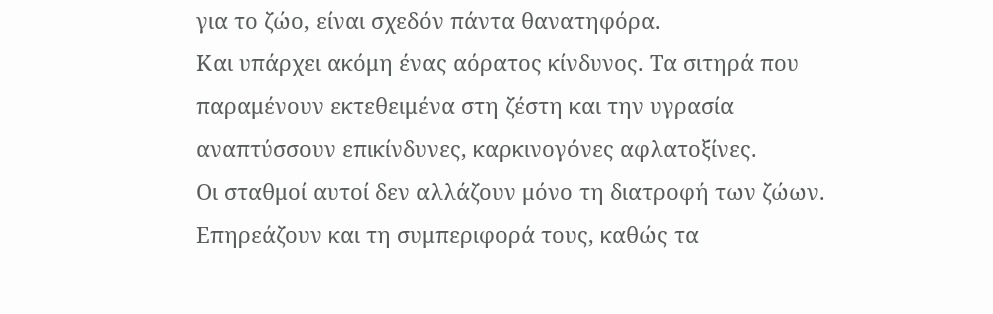για το ζώο, είναι σχεδόν πάντα θανατηφόρα.
Και υπάρχει ακόμη ένας αόρατος κίνδυνος. Τα σιτηρά που παραμένουν εκτεθειμένα στη ζέστη και την υγρασία αναπτύσσουν επικίνδυνες, καρκινογόνες αφλατοξίνες.
Οι σταθμοί αυτοί δεν αλλάζουν μόνο τη διατροφή των ζώων. Επηρεάζουν και τη συμπεριφορά τους, καθώς τα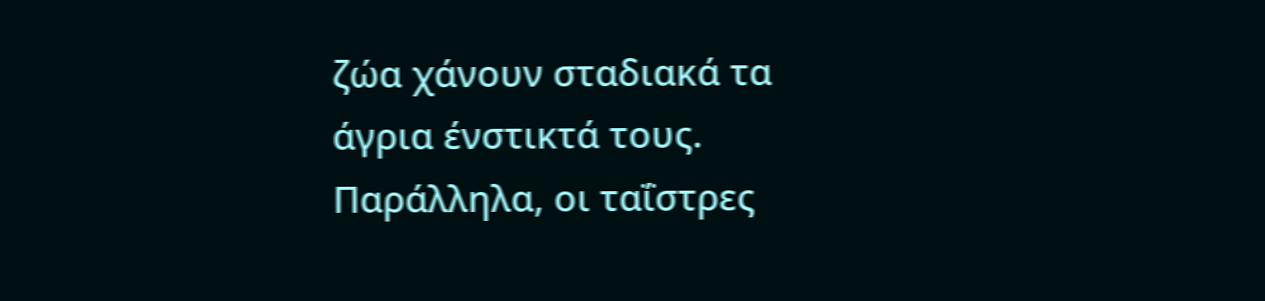ζώα χάνουν σταδιακά τα άγρια ένστικτά τους. Παράλληλα, οι ταΐστρες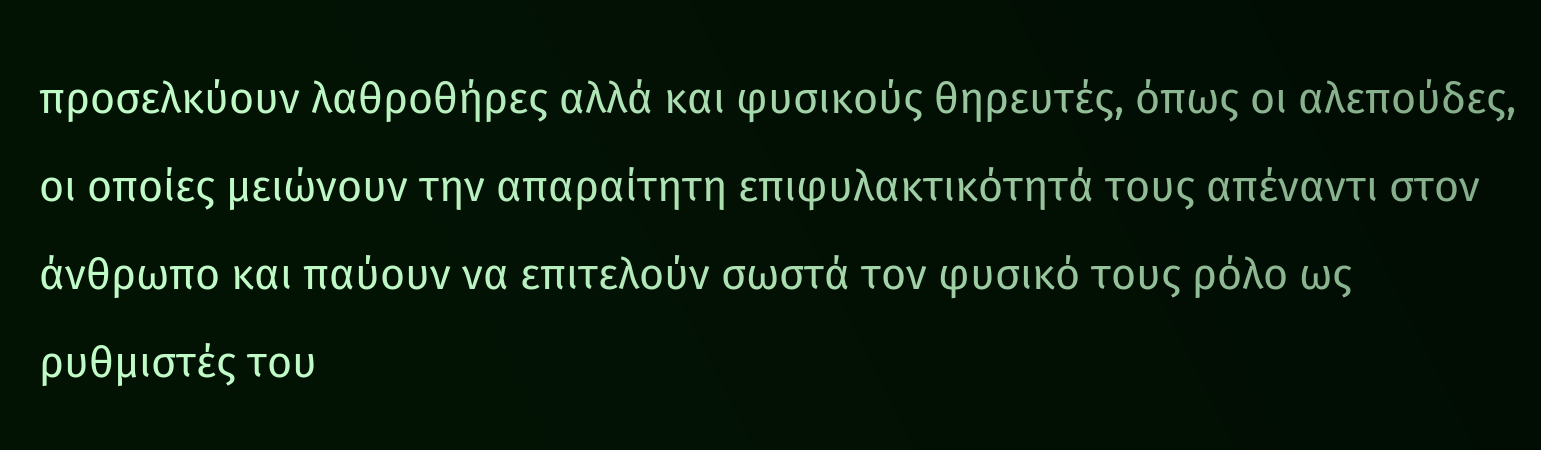προσελκύουν λαθροθήρες αλλά και φυσικούς θηρευτές, όπως οι αλεπούδες, οι οποίες μειώνουν την απαραίτητη επιφυλακτικότητά τους απέναντι στον άνθρωπο και παύουν να επιτελούν σωστά τον φυσικό τους ρόλο ως ρυθμιστές του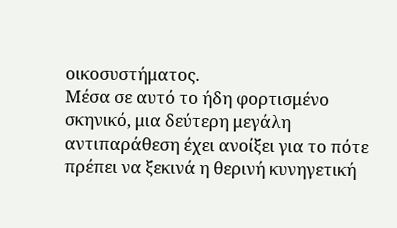οικοσυστήματος.
Μέσα σε αυτό το ήδη φορτισμένο σκηνικό, μια δεύτερη μεγάλη αντιπαράθεση έχει ανοίξει για το πότε πρέπει να ξεκινά η θερινή κυνηγετική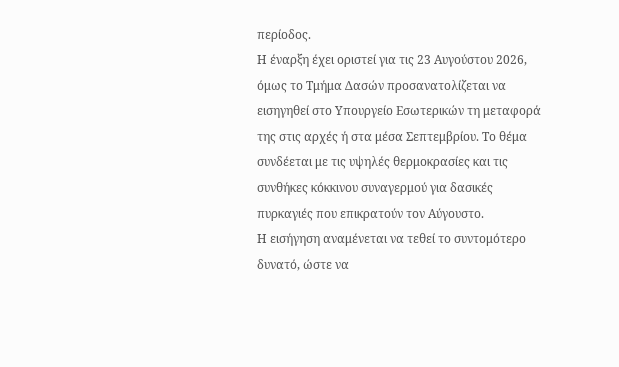περίοδος.
Η έναρξη έχει οριστεί για τις 23 Αυγούστου 2026, όμως το Τμήμα Δασών προσανατολίζεται να εισηγηθεί στο Υπουργείο Εσωτερικών τη μεταφορά της στις αρχές ή στα μέσα Σεπτεμβρίου. Το θέμα συνδέεται με τις υψηλές θερμοκρασίες και τις συνθήκες κόκκινου συναγερμού για δασικές πυρκαγιές που επικρατούν τον Αύγουστο.
Η εισήγηση αναμένεται να τεθεί το συντομότερο δυνατό, ώστε να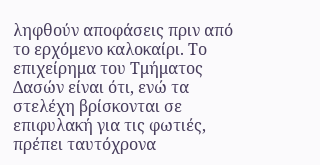ληφθούν αποφάσεις πριν από το ερχόμενο καλοκαίρι. Το επιχείρημα του Τμήματος Δασών είναι ότι, ενώ τα στελέχη βρίσκονται σε επιφυλακή για τις φωτιές, πρέπει ταυτόχρονα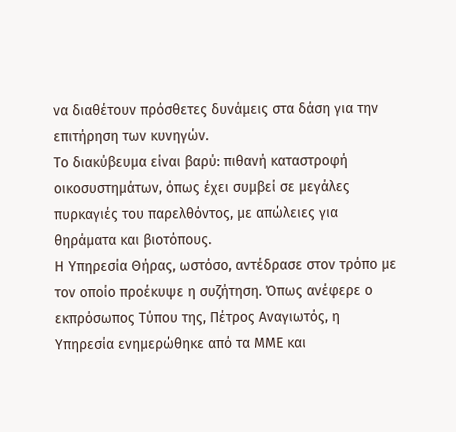να διαθέτουν πρόσθετες δυνάμεις στα δάση για την επιτήρηση των κυνηγών.
Το διακύβευμα είναι βαρύ: πιθανή καταστροφή οικοσυστημάτων, όπως έχει συμβεί σε μεγάλες πυρκαγιές του παρελθόντος, με απώλειες για θηράματα και βιοτόπους.
Η Υπηρεσία Θήρας, ωστόσο, αντέδρασε στον τρόπο με τον οποίο προέκυψε η συζήτηση. Όπως ανέφερε ο εκπρόσωπος Τύπου της, Πέτρος Αναγιωτός, η Υπηρεσία ενημερώθηκε από τα ΜΜΕ και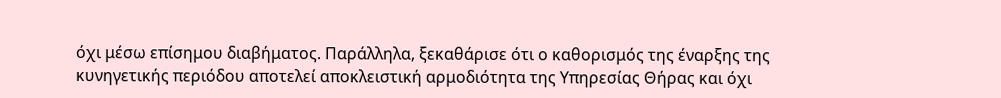όχι μέσω επίσημου διαβήματος. Παράλληλα, ξεκαθάρισε ότι ο καθορισμός της έναρξης της κυνηγετικής περιόδου αποτελεί αποκλειστική αρμοδιότητα της Υπηρεσίας Θήρας και όχι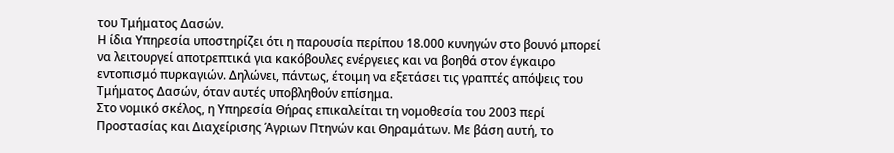του Τμήματος Δασών.
Η ίδια Υπηρεσία υποστηρίζει ότι η παρουσία περίπου 18.000 κυνηγών στο βουνό μπορεί να λειτουργεί αποτρεπτικά για κακόβουλες ενέργειες και να βοηθά στον έγκαιρο εντοπισμό πυρκαγιών. Δηλώνει, πάντως, έτοιμη να εξετάσει τις γραπτές απόψεις του Τμήματος Δασών, όταν αυτές υποβληθούν επίσημα.
Στο νομικό σκέλος, η Υπηρεσία Θήρας επικαλείται τη νομοθεσία του 2003 περί Προστασίας και Διαχείρισης Άγριων Πτηνών και Θηραμάτων. Με βάση αυτή, το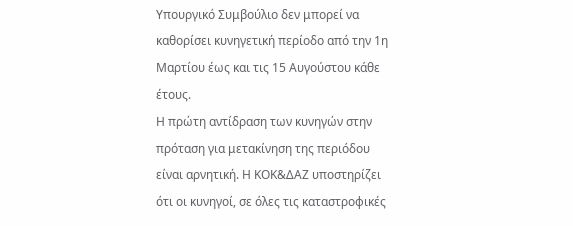Υπουργικό Συμβούλιο δεν μπορεί να καθορίσει κυνηγετική περίοδο από την 1η Μαρτίου έως και τις 15 Αυγούστου κάθε έτους.
Η πρώτη αντίδραση των κυνηγών στην πρόταση για μετακίνηση της περιόδου είναι αρνητική. Η ΚΟΚ&ΔΑΖ υποστηρίζει ότι οι κυνηγοί, σε όλες τις καταστροφικές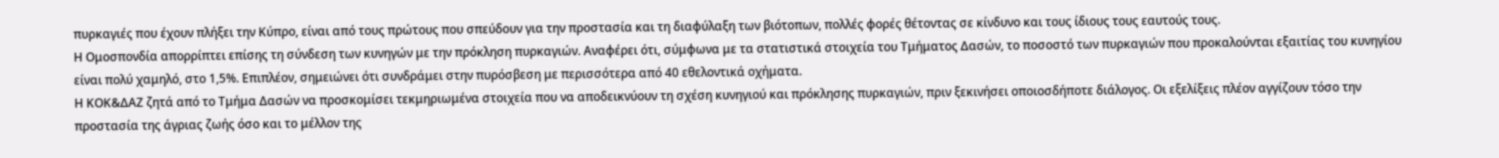πυρκαγιές που έχουν πλήξει την Κύπρο, είναι από τους πρώτους που σπεύδουν για την προστασία και τη διαφύλαξη των βιότοπων, πολλές φορές θέτοντας σε κίνδυνο και τους ίδιους τους εαυτούς τους.
Η Ομοσπονδία απορρίπτει επίσης τη σύνδεση των κυνηγών με την πρόκληση πυρκαγιών. Αναφέρει ότι, σύμφωνα με τα στατιστικά στοιχεία του Τμήματος Δασών, το ποσοστό των πυρκαγιών που προκαλούνται εξαιτίας του κυνηγίου είναι πολύ χαμηλό, στο 1,5%. Επιπλέον, σημειώνει ότι συνδράμει στην πυρόσβεση με περισσότερα από 40 εθελοντικά οχήματα.
Η ΚΟΚ&ΔΑΖ ζητά από το Τμήμα Δασών να προσκομίσει τεκμηριωμένα στοιχεία που να αποδεικνύουν τη σχέση κυνηγιού και πρόκλησης πυρκαγιών, πριν ξεκινήσει οποιοσδήποτε διάλογος. Οι εξελίξεις πλέον αγγίζουν τόσο την προστασία της άγριας ζωής όσο και το μέλλον της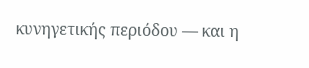κυνηγετικής περιόδου — και η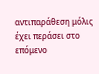αντιπαράθεση μόλις έχει περάσει στο επόμενο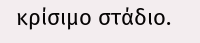κρίσιμο στάδιο.